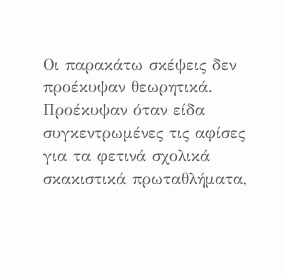Οι παρακάτω σκέψεις δεν προέκυψαν θεωρητικά. Προέκυψαν όταν είδα συγκεντρωμένες τις αφίσες για τα φετινά σχολικά σκακιστικά πρωταθλήματα,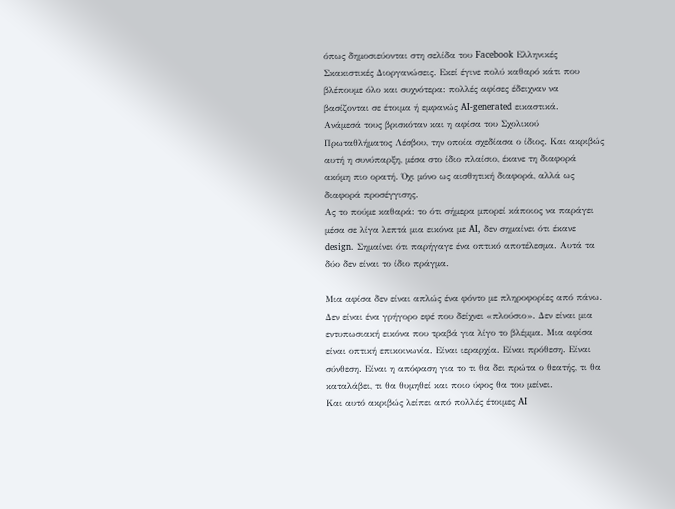όπως δημοσιεύονται στη σελίδα του Facebook Ελληνικές Σκακιστικές Διοργανώσεις. Εκεί έγινε πολύ καθαρό κάτι που βλέπουμε όλο και συχνότερα: πολλές αφίσες έδειχναν να βασίζονται σε έτοιμα ή εμφανώς AI-generated εικαστικά.
Ανάμεσά τους βρισκόταν και η αφίσα του Σχολικού Πρωταθλήματος Λέσβου, την οποία σχεδίασα ο ίδιος. Και ακριβώς αυτή η συνύπαρξη, μέσα στο ίδιο πλαίσιο, έκανε τη διαφορά ακόμη πιο ορατή. Όχι μόνο ως αισθητική διαφορά, αλλά ως διαφορά προσέγγισης.
Ας το πούμε καθαρά: το ότι σήμερα μπορεί κάποιος να παράγει μέσα σε λίγα λεπτά μια εικόνα με AI, δεν σημαίνει ότι έκανε design. Σημαίνει ότι παρήγαγε ένα οπτικό αποτέλεσμα. Αυτά τα δύο δεν είναι το ίδιο πράγμα.

Μια αφίσα δεν είναι απλώς ένα φόντο με πληροφορίες από πάνω. Δεν είναι ένα γρήγορο εφέ που δείχνει «πλούσιο». Δεν είναι μια εντυπωσιακή εικόνα που τραβά για λίγο το βλέμμα. Μια αφίσα είναι οπτική επικοινωνία. Είναι ιεραρχία. Είναι πρόθεση. Είναι σύνθεση. Είναι η απόφαση για το τι θα δει πρώτα ο θεατής, τι θα καταλάβει, τι θα θυμηθεί και ποιο ύφος θα του μείνει.
Και αυτό ακριβώς λείπει από πολλές έτοιμες AI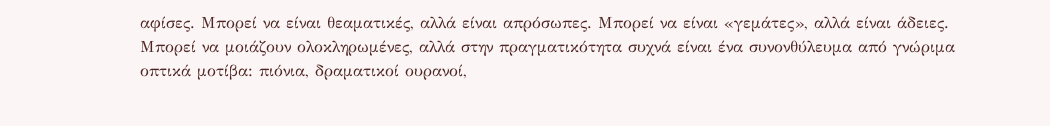αφίσες. Μπορεί να είναι θεαματικές, αλλά είναι απρόσωπες. Μπορεί να είναι «γεμάτες», αλλά είναι άδειες. Μπορεί να μοιάζουν ολοκληρωμένες, αλλά στην πραγματικότητα συχνά είναι ένα συνονθύλευμα από γνώριμα οπτικά μοτίβα: πιόνια, δραματικοί ουρανοί,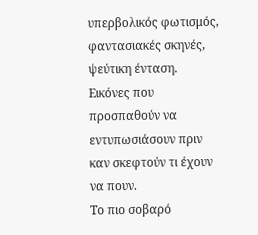υπερβολικός φωτισμός, φαντασιακές σκηνές, ψεύτικη ένταση. Εικόνες που προσπαθούν να εντυπωσιάσουν πριν καν σκεφτούν τι έχουν να πουν.
Το πιο σοβαρό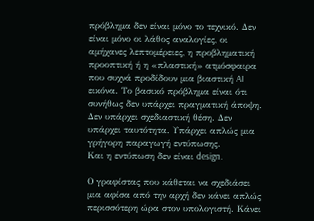πρόβλημα δεν είναι μόνο το τεχνικό. Δεν είναι μόνο οι λάθος αναλογίες, οι αμήχανες λεπτομέρειες, η προβληματική προοπτική ή η «πλαστική» ατμόσφαιρα που συχνά προδίδουν μια βιαστική AI εικόνα. Το βασικό πρόβλημα είναι ότι συνήθως δεν υπάρχει πραγματική άποψη. Δεν υπάρχει σχεδιαστική θέση. Δεν υπάρχει ταυτότητα. Υπάρχει απλώς μια γρήγορη παραγωγή εντύπωσης.
Και η εντύπωση δεν είναι design.

Ο γραφίστας που κάθεται να σχεδιάσει μια αφίσα από την αρχή δεν κάνει απλώς περισσότερη ώρα στον υπολογιστή. Κάνει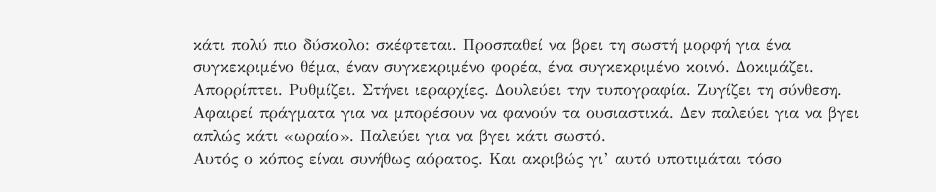κάτι πολύ πιο δύσκολο: σκέφτεται. Προσπαθεί να βρει τη σωστή μορφή για ένα συγκεκριμένο θέμα, έναν συγκεκριμένο φορέα, ένα συγκεκριμένο κοινό. Δοκιμάζει. Απορρίπτει. Ρυθμίζει. Στήνει ιεραρχίες. Δουλεύει την τυπογραφία. Ζυγίζει τη σύνθεση. Αφαιρεί πράγματα για να μπορέσουν να φανούν τα ουσιαστικά. Δεν παλεύει για να βγει απλώς κάτι «ωραίο». Παλεύει για να βγει κάτι σωστό.
Αυτός ο κόπος είναι συνήθως αόρατος. Και ακριβώς γι’ αυτό υποτιμάται τόσο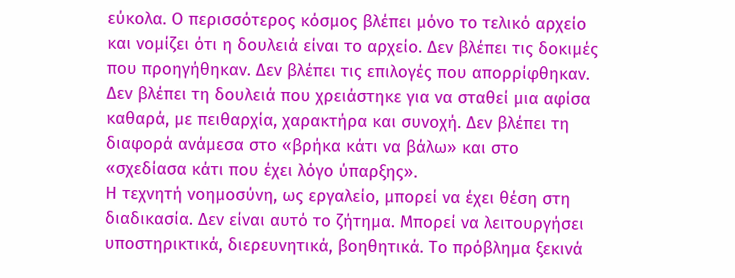εύκολα. Ο περισσότερος κόσμος βλέπει μόνο το τελικό αρχείο και νομίζει ότι η δουλειά είναι το αρχείο. Δεν βλέπει τις δοκιμές που προηγήθηκαν. Δεν βλέπει τις επιλογές που απορρίφθηκαν. Δεν βλέπει τη δουλειά που χρειάστηκε για να σταθεί μια αφίσα καθαρά, με πειθαρχία, χαρακτήρα και συνοχή. Δεν βλέπει τη διαφορά ανάμεσα στο «βρήκα κάτι να βάλω» και στο «σχεδίασα κάτι που έχει λόγο ύπαρξης».
Η τεχνητή νοημοσύνη, ως εργαλείο, μπορεί να έχει θέση στη διαδικασία. Δεν είναι αυτό το ζήτημα. Μπορεί να λειτουργήσει υποστηρικτικά, διερευνητικά, βοηθητικά. Το πρόβλημα ξεκινά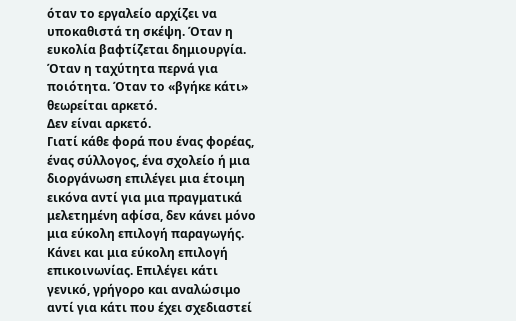όταν το εργαλείο αρχίζει να υποκαθιστά τη σκέψη. Όταν η ευκολία βαφτίζεται δημιουργία. Όταν η ταχύτητα περνά για ποιότητα. Όταν το «βγήκε κάτι» θεωρείται αρκετό.
Δεν είναι αρκετό.
Γιατί κάθε φορά που ένας φορέας, ένας σύλλογος, ένα σχολείο ή μια διοργάνωση επιλέγει μια έτοιμη εικόνα αντί για μια πραγματικά μελετημένη αφίσα, δεν κάνει μόνο μια εύκολη επιλογή παραγωγής. Κάνει και μια εύκολη επιλογή επικοινωνίας. Επιλέγει κάτι γενικό, γρήγορο και αναλώσιμο αντί για κάτι που έχει σχεδιαστεί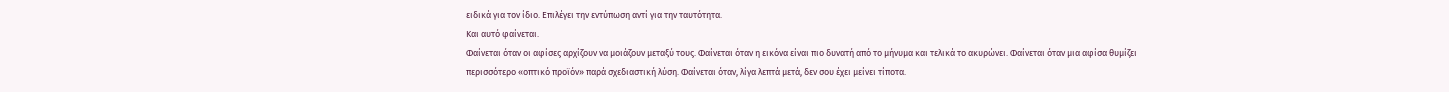ειδικά για τον ίδιο. Επιλέγει την εντύπωση αντί για την ταυτότητα.
Και αυτό φαίνεται.
Φαίνεται όταν οι αφίσες αρχίζουν να μοιάζουν μεταξύ τους. Φαίνεται όταν η εικόνα είναι πιο δυνατή από το μήνυμα και τελικά το ακυρώνει. Φαίνεται όταν μια αφίσα θυμίζει περισσότερο «οπτικό προϊόν» παρά σχεδιαστική λύση. Φαίνεται όταν, λίγα λεπτά μετά, δεν σου έχει μείνει τίποτα.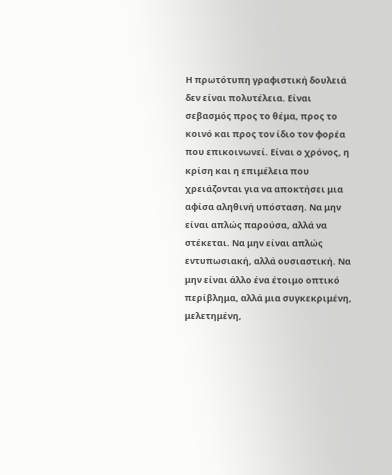Η πρωτότυπη γραφιστική δουλειά δεν είναι πολυτέλεια. Είναι σεβασμός προς το θέμα, προς το κοινό και προς τον ίδιο τον φορέα που επικοινωνεί. Είναι ο χρόνος, η κρίση και η επιμέλεια που χρειάζονται για να αποκτήσει μια αφίσα αληθινή υπόσταση. Να μην είναι απλώς παρούσα, αλλά να στέκεται. Να μην είναι απλώς εντυπωσιακή, αλλά ουσιαστική. Να μην είναι άλλο ένα έτοιμο οπτικό περίβλημα, αλλά μια συγκεκριμένη, μελετημένη,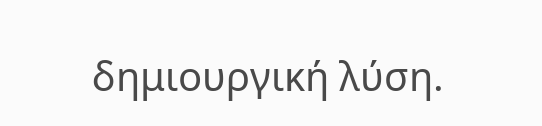δημιουργική λύση.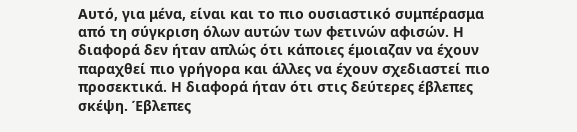Αυτό, για μένα, είναι και το πιο ουσιαστικό συμπέρασμα από τη σύγκριση όλων αυτών των φετινών αφισών. Η διαφορά δεν ήταν απλώς ότι κάποιες έμοιαζαν να έχουν παραχθεί πιο γρήγορα και άλλες να έχουν σχεδιαστεί πιο προσεκτικά. Η διαφορά ήταν ότι στις δεύτερες έβλεπες σκέψη. Έβλεπες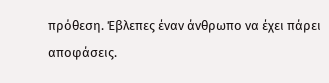πρόθεση. Έβλεπες έναν άνθρωπο να έχει πάρει αποφάσεις.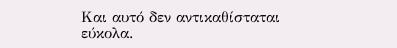Και αυτό δεν αντικαθίσταται εύκολα.